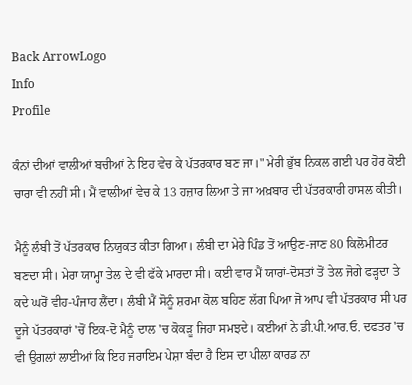Back ArrowLogo
Info
Profile

ਕੰਨਾਂ ਦੀਆਂ ਵਾਲੀਆਂ ਬਚੀਆਂ ਨੇ ਇਹ ਵੇਚ ਕੇ ਪੱਤਰਕਾਰ ਬਣ ਜਾ।" ਮੇਰੀ ਭੁੱਬ ਨਿਕਲ ਗਈ ਪਰ ਹੋਰ ਕੋਈ ਚਾਰਾ ਵੀ ਨਹੀਂ ਸੀ। ਮੈਂ ਵਾਲੀਆਂ ਵੇਚ ਕੇ 13 ਹਜ਼ਾਰ ਲਿਆ ਤੇ ਜਾ ਅਖ਼ਬਾਰ ਦੀ ਪੱਤਰਕਾਰੀ ਹਾਸਲ ਕੀਤੀ।

ਮੈਨੂੰ ਲੰਬੀ ਤੋਂ ਪੱਤਰਕਾਰ ਨਿਯੁਕਤ ਕੀਤਾ ਗਿਆ। ਲੰਬੀ ਦਾ ਮੇਰੇ ਪਿੰਡ ਤੋਂ ਆਉਣ-ਜਾਣ 80 ਕਿਲੋਮੀਟਰ ਬਣਦਾ ਸੀ। ਮੇਰਾ ਯਾਮ੍ਹਾ ਤੇਲ ਦੇ ਵੀ ਫੱਕੇ ਮਾਰਦਾ ਸੀ। ਕਈ ਵਾਰ ਮੈਂ ਯਾਰਾਂ-ਦੋਸਤਾਂ ਤੋਂ ਤੇਲ ਜੋਗੇ ਫੜ੍ਹਦਾ ਤੇ ਕਦੇ ਘਰੋਂ ਵੀਹ-ਪੰਜਾਹ ਲੈਂਦਾ। ਲੰਬੀ ਮੈਂ ਸੋਨੂੰ ਸ਼ਰਮਾ ਕੋਲ ਬਹਿਣ ਲੱਗ ਪਿਆ ਜੋ ਆਪ ਵੀ ਪੱਤਰਕਾਰ ਸੀ ਪਰ ਦੂਜੇ ਪੱਤਰਕਾਰਾਂ 'ਚੋਂ ਇਕ-ਦੋ ਮੈਨੂੰ ਦਾਲ 'ਚ ਕੋਕੜੂ ਜਿਹਾ ਸਮਝਦੇ। ਕਈਆਂ ਨੇ ਡੀ.ਪੀ.ਆਰ.ਓ. ਦਫਤਰ 'ਚ ਵੀ ਉਗਲਾਂ ਲਾਈਆਂ ਕਿ ਇਹ ਜਰਾਇਮ ਪੇਸ਼ਾ ਬੰਦਾ ਹੈ ਇਸ ਦਾ ਪੀਲਾ ਕਾਰਡ ਨਾ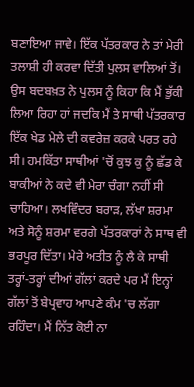ਬਣਾਇਆ ਜਾਵੇ। ਇੱਕ ਪੱਤਰਕਾਰ ਨੇ ਤਾਂ ਮੇਰੀ ਤਲਾਸ਼ੀ ਹੀ ਕਰਵਾ ਦਿੱਤੀ ਪੁਲਸ ਵਾਲਿਆਂ ਤੋਂ। ਉਸ ਬਦਬਖ਼ਤ ਨੇ ਪੁਲਸ ਨੂੰ ਕਿਹਾ ਕਿ ਮੈਂ ਭੁੱਕੀ ਲਿਆ ਰਿਹਾ ਹਾਂ ਜਦਕਿ ਮੈਂ ਤੇ ਸਾਥੀ ਪੱਤਰਕਾਰ ਇੱਕ ਖੇਡ ਮੇਲੇ ਦੀ ਕਵਰੇਜ਼ ਕਰਕੇ ਪਰਤ ਰਹੇ ਸੀ। ਹਮਕਿੱਤਾ ਸਾਥੀਆਂ 'ਚੋਂ ਕੁਝ ਕੁ ਨੂੰ ਛੱਡ ਕੇ ਬਾਕੀਆਂ ਨੇ ਕਦੇ ਵੀ ਮੇਰਾ ਚੰਗਾ ਨਹੀਂ ਸੀ ਚਾਹਿਆ। ਲਖਵਿੰਦਰ ਬਰਾੜ, ਲੱਖਾ ਸ਼ਰਮਾ ਅਤੇ ਸੋਨੂੰ ਸ਼ਰਮਾ ਵਰਗੇ ਪੱਤਰਕਾਰਾਂ ਨੇ ਸਾਥ ਵੀ ਭਰਪੂਰ ਦਿੱਤਾ। ਮੇਰੇ ਅਤੀਤ ਨੂੰ ਲੈ ਕੇ ਸਾਥੀ ਤਰ੍ਹਾਂ-ਤਰ੍ਹਾਂ ਦੀਆਂ ਗੱਲਾਂ ਕਰਦੇ ਪਰ ਮੈਂ ਇਨ੍ਹਾਂ ਗੱਲਾਂ ਤੋਂ ਬੇਪ੍ਰਵਾਹ ਆਪਣੇ ਕੰਮ 'ਚ ਲੱਗਾ ਰਹਿੰਦਾ। ਮੈਂ ਨਿੱਤ ਕੋਈ ਨਾ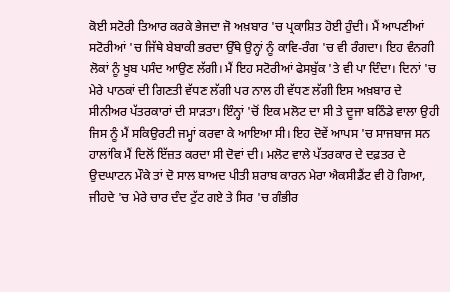ਕੋਈ ਸਟੋਰੀ ਤਿਆਰ ਕਰਕੇ ਭੇਜਦਾ ਜੋ ਅਖ਼ਬਾਰ 'ਚ ਪ੍ਰਕਾਸ਼ਿਤ ਹੋਈ ਹੁੰਦੀ। ਮੈਂ ਆਪਣੀਆਂ ਸਟੋਰੀਆਂ 'ਚ ਜਿੱਥੇ ਬੇਬਾਕੀ ਭਰਦਾ ਉੱਥੇ ਉਨ੍ਹਾਂ ਨੂੰ ਕਾਵਿ-ਰੰਗ 'ਚ ਵੀ ਰੰਗਦਾ। ਇਹ ਵੰਨਗੀ ਲੋਕਾਂ ਨੂੰ ਖੂਬ ਪਸੰਦ ਆਉਣ ਲੱਗੀ। ਮੈਂ ਇਹ ਸਟੋਰੀਆਂ ਫੇਸਬੁੱਕ 'ਤੇ ਵੀ ਪਾ ਦਿੰਦਾ। ਦਿਨਾਂ 'ਚ ਮੇਰੇ ਪਾਠਕਾਂ ਦੀ ਗਿਣਤੀ ਵੱਧਣ ਲੱਗੀ ਪਰ ਨਾਲ ਹੀ ਵੱਧਣ ਲੱਗੀ ਇਸ ਅਖ਼ਬਾਰ ਦੇ ਸੀਨੀਅਰ ਪੱਤਰਕਾਰਾਂ ਦੀ ਸਾੜਤਾ। ਇੰਨ੍ਹਾਂ 'ਚੋਂ ਇਕ ਮਲੋਟ ਦਾ ਸੀ ਤੇ ਦੂਜਾ ਬਠਿੰਡੇ ਵਾਲਾ ਉਹੀ ਜਿਸ ਨੂੰ ਮੈਂ ਸਕਿਉਰਟੀ ਜਮ੍ਹਾਂ ਕਰਵਾ ਕੇ ਆਇਆ ਸੀ। ਇਹ ਦੋਵੇਂ ਆਪਸ 'ਚ ਸਾਜਬਾਜ ਸਨ ਹਾਲਾਂਕਿ ਮੈਂ ਦਿਲੋਂ ਇੱਜ਼ਤ ਕਰਦਾ ਸੀ ਦੋਵਾਂ ਦੀ। ਮਲੋਟ ਵਾਲੇ ਪੱਤਰਕਾਰ ਦੇ ਦਫ਼ਤਰ ਦੇ ਉਦਘਾਟਨ ਮੌਕੇ ਤਾਂ ਦੋ ਸਾਲ ਬਾਅਦ ਪੀਤੀ ਸ਼ਰਾਬ ਕਾਰਨ ਮੇਰਾ ਐਕਸੀਡੈਂਟ ਵੀ ਹੋ ਗਿਆ, ਜੀਹਦੇ 'ਚ ਮੇਰੇ ਚਾਰ ਦੰਦ ਟੁੱਟ ਗਏ ਤੇ ਸਿਰ 'ਚ ਗੰਭੀਰ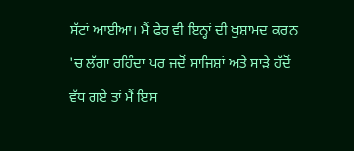ਸੱਟਾਂ ਆਈਆ। ਮੈਂ ਫੇਰ ਵੀ ਇਨ੍ਹਾਂ ਦੀ ਖੁਸ਼ਾਮਦ ਕਰਨ 'ਚ ਲੱਗਾ ਰਹਿੰਦਾ ਪਰ ਜਦੋਂ ਸਾਜਿਸ਼ਾਂ ਅਤੇ ਸਾੜੇ ਹੱਦੋਂ ਵੱਧ ਗਏ ਤਾਂ ਮੈਂ ਇਸ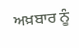ਅਖ਼ਬਾਰ ਨੂੰ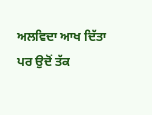ਅਲਵਿਦਾ ਆਖ ਦਿੱਤਾ ਪਰ ਉਦੋਂ ਤੱਕ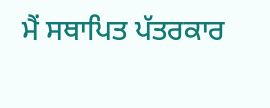ਮੈਂ ਸਥਾਪਿਤ ਪੱਤਰਕਾਰ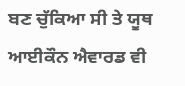ਬਣ ਚੁੱਕਿਆ ਸੀ ਤੇ ਯੂਥ ਆਈਕੌਨ ਐਵਾਰਡ ਵੀ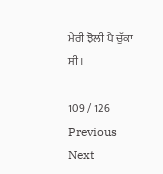ਮੇਰੀ ਝੋਲੀ ਪੈ ਚੁੱਕਾ ਸੀ।

109 / 126
Previous
Next